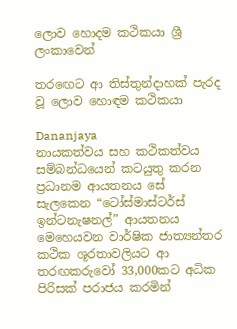ලොව හොදම කථිකයා ශ්‍රී ලංකාවෙන්

තරඟෙට ආ තිස්තුන්දාහක් පැරද වූ ලොව හොඳම කථිකයා

Dananjaya
නායකත්වය සහ කථිකත්වය සම්බන්ධයෙන් කටයුතු කරන ප්‍රධානම ආයතනය සේ සැලකෙන “ටෝස්මාස්ටර්ස් ඉන්ටනැෂනල්” ආයතනය මෙහෙයවන වාර්ෂික ජාත්‍යන්තර කථික ශූරතාවලියට ආ තරඟකරුවෝ 33,000කට අධික පිරිසක් පරාජය කරමින්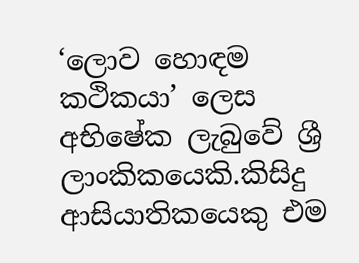‘ලොව හොඳම කථිකයා’ ලෙස අභිෂේක ලැබුවේ ශ්‍රී ලාංකිකයෙකි.කිසිදු ආසියාතිකයෙකු එම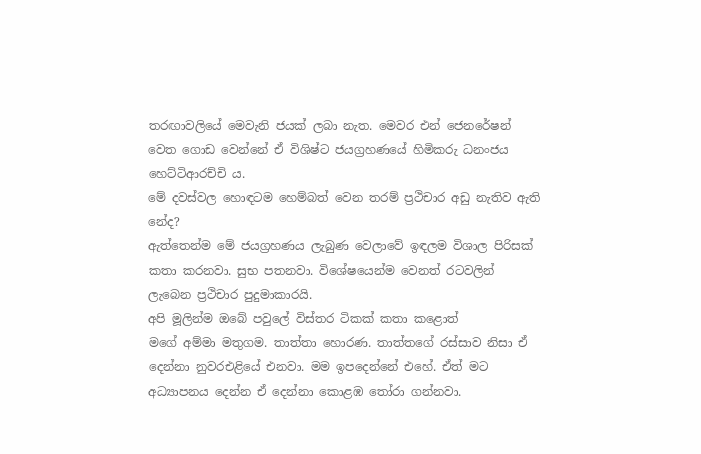තරඟාවලියේ මෙවැනි ජයක් ලබා නැත. මෙවර එන් ජෙනරේෂන් වෙත ගොඩ වෙන්නේ ඒ විශිෂ්ට ජයග්‍රහණයේ හිමිකරු ධනංජය හෙට්ටිආරච්චි ය.
මේ දවස්වල හොඳටම හෙම්බත් වෙන තරම් ප්‍රථිචාර අඩු නැතිව ඇති නේද?
ඇත්තෙන්ම මේ ජයග්‍රහණය ලැබුණ වෙලාවේ ඉඳලම විශාල පිරිසක් කතා කරනවා. සුභ පතනවා. විශේෂයෙන්ම වෙනත් රටවලින් ලැබෙන ප්‍රථිචාර පුදුමාකාරයි.
අපි මූලින්ම ඔබේ පවු‍ලේ විස්තර ටිකක් කතා කළොත්
මගේ අම්මා මතුගම. තාත්තා හොරණ. තාත්තගේ රස්සාව නිසා ඒ දෙන්නා නුවරඑළියේ එනවා. මම ඉපදෙන්නේ එහේ. ඒත් මට අධ්‍යාපනය දෙන්න ඒ දෙන්නා කොළඹ තෝරා ගන්නවා.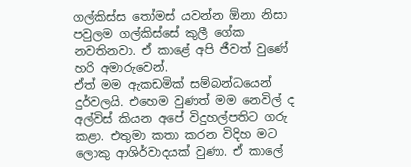ගල්කිස්ස තෝමස් යවන්න ඕනා නිසා පවුලම ගල්කිස්සේ කුලී ගේක නවතිනවා. ඒ කාළේ අපි ජීවත් වුණේ හරි අමාරුවෙන්.
ඒත් මම ඇකඩමික් සම්බන්ධයෙන් දුර්වලයි. එහෙම වුණත් මම නෙවිල් ද අල්විස් කියන අපේ විදුහල්පතිට ගරු කළා. එතුමා කතා කරන විදිහ මට ලොකු ආශිර්වාදයක් වුණා. ඒ කා‍ලේ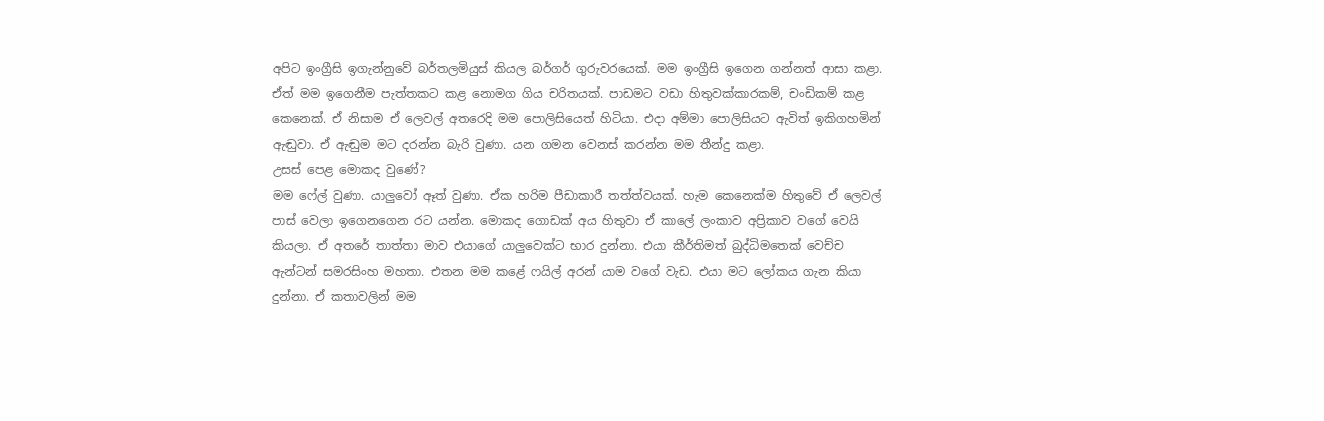අපිට ඉංග්‍රීසි ඉගැන්නුවේ බර්තලමියුස් කියල බර්ගර් ගුරුවරයෙක්. මම ඉංග්‍රීසි ඉගෙන ගන්නත් ආසා කළා.
ඒත් මම ඉගෙනීම පැත්තකට කළ නොමග ගිය චරිතයක්. පාඩමට වඩා හිතුවක්කාරකම්, චංඩිකම් කළ කෙනෙක්. ඒ නිසාම ඒ ලෙවල් අතරෙදි මම ‍පොලිසියෙත් හිටියා. එදා අම්මා ‍පොලිසියට ඇවිත් ඉකිගහමින් ඇඬුවා. ඒ ඇඬුම මට දරන්න බැරි වුණා. යන ගමන වෙනස් කරන්න මම තීන්දු කළා.
උසස් පෙළ මොකද වුණේ?
මම ෆේල් වුණා. යාලුවෝ ඈත් වුණා. ඒක හරිම පීඩාකාරී තත්ත්වයක්. හැම කෙනෙක්ම හිතුවේ ඒ ලෙවල් පාස් වෙලා ඉගෙනගෙන රට යන්න. මොකද ගොඩක් අය හිතුවා ඒ කා‍ලේ ලංකාව අප්‍රිකාව වගේ වෙයි කියලා. ඒ අතරේ තාත්තා මාව එයාගේ යාලුවෙක්ට භාර දුන්නා. එයා කීර්තිමත් බුද්ධිමතෙක් වෙච්ච ඇන්ටන් සමරසිංහ මහතා. එතන මම කළේ ෆයිල් අරන් යාම වගේ වැඩ. එයා මට ලෝකය ගැන කියා දුන්නා. ඒ කතාවලින් මම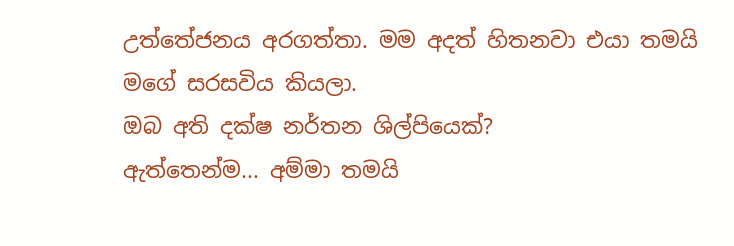උත්තේජනය අරගත්තා. මම අදත් හිතනවා එයා තමයි මගේ සරසවිය කියලා.
ඔබ අති දක්ෂ නර්තන ශිල්පියෙක්?
ඇත්තෙන්ම... අම්මා තමයි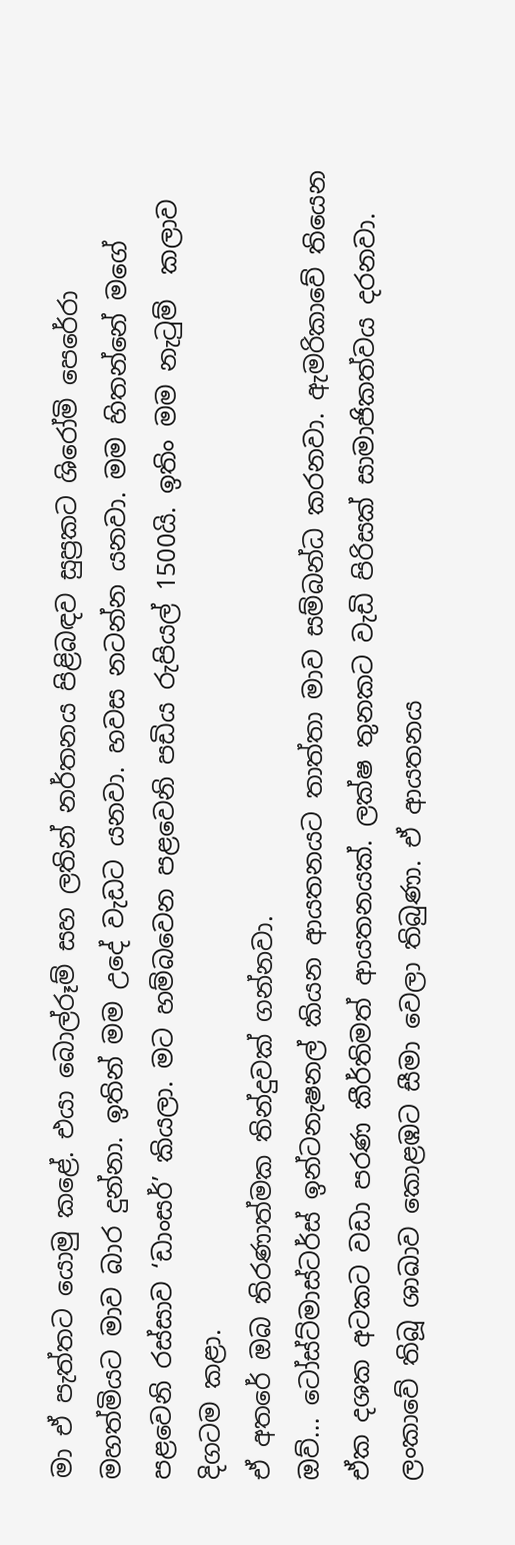මා ඒ පැත්තට යොමු කළේ. එයා බොල්රූම් සහ ලතින් නර්තනය පිළිබඳව සුප්‍රකට ශිරෝමි පෙරේරා මහත්මියට මාව බාර දුන්නා. ඉතින් මම උදේ වැඩට යනවා. හවස නටන්න යනවා. මම හිතන්නේ මගේ පළවෙනි රස්සාව ‘ඩාංසර්’ කියලා. මට හම්බවෙන පළවෙනි පඩිය රුපියල් 1500යි. ඉතිං මම නැටුම්  කලාව දිගටම කළා.
ඒ අතරේ ඔබ තිරණාත්මක තින්දුවක් ගන්නවා.
ඔව්... ටෝස්ට්මාස්ටර්ස් ඉන්ටනැෂනල් කියන ආයතනයට තාත්තා මාව සම්බන්ධ කරනවා. ඇමරිකාවේ තියෙන ඒක දශක අටකට වඩා පරණ කීර්තිමත් ආයතනයක්. ලක්ෂ තුනකට වැඩි පිරිසක් සාමාජිකත්වය දරනවා. ලංකාවේ තිබූ ශාඛාව කොළඹට සීමා වෙලා තිබුණා. ඒ ආයතනය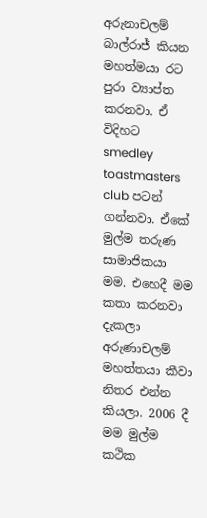අරුනාචලම් බාල්රාජ් කියන මහත්මයා රට පුරා ව්‍යාප්ත කරනවා. ඒ විදිහට smedley toastmasters club පටන් ගන්නවා. ඒකේ මුල්ම තරුණ සාමාජිකයා මම. එහෙදී මම කතා කරනවා දැකලා අරුණාචලම් මහත්තයා කීවා නිතර එන්න කියලා. 2006 දී මම මුල්ම කථික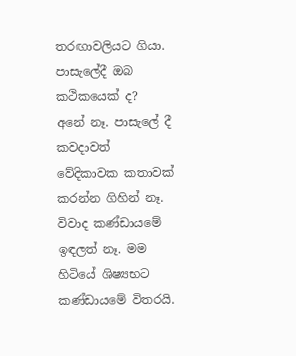තරඟාවලියට ගියා.
පාසැ‍ලේදී ඔබ කථිකයෙක් ද?
අනේ නෑ. පාසැ‍ලේ දී කවදාවත් වේදිකාවක කතාවක් කරන්න ගිහින් නෑ. විවාද කණ්ඩායමේ ඉඳලත් නෑ. මම හිටියේ ශිෂ්‍යභට කණ්ඩායමේ විතරයි.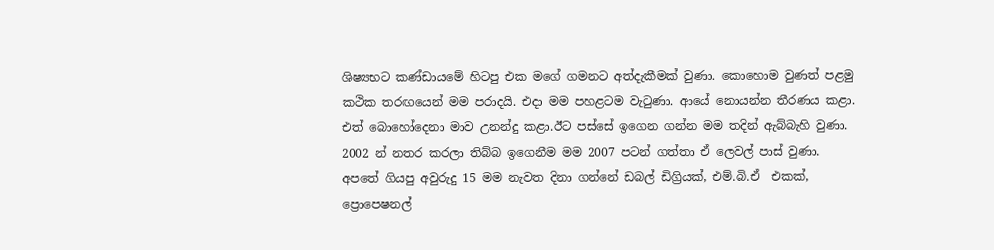ශිෂ්‍යභට කණ්ඩායමේ හිටපු එක මගේ ගමනට අත්දැකීමක් වුණා. කොහොම වුණත් පළමු කථික තරඟයෙන් මම පරාදයි. එදා මම පහළටම වැටුණා. ආයේ නොයන්න තීරණය කළා. එත් බොහෝදෙනා මාව උනන්දු කළා.ඊට පස්සේ ඉගෙන ගන්න මම තදින් ඇබ්බැහි වුණා. 2002 න් නතර කරලා තිබ්බ ඉගෙනීම මම 2007 පටන් ගත්තා ඒ ලෙවල් පාස් වුණා. අපතේ ගියපු අවුරුදු 15 මම නැවත දිනා ගන්නේ ඩබල් ඩිග්‍රියක්, එම්.බි.ඒ  එකක්, ප්‍රොපෙෂනල්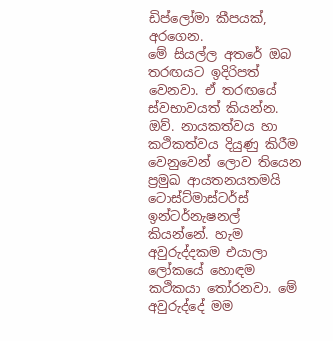ඩිප්ලෝමා කීපයක්, අරගෙන.
මේ සියල්ල අතරේ ඔබ තරඟයට ඉදිරිපත් වෙනවා. ඒ තරඟයේ ස්වභාවයත් කියන්න.
ඔව්. නායකත්වය හා කථිකත්වය දියුණු කිරීම වෙනුවෙන් ලොව තියෙන ප්‍රමුඛ ආයතනයතමයි ටොස්ට්මාස්ටර්ස් ඉන්ටර්නැෂනල් කියන්නේ. හැම අවුරුද්දකම එයාලා ලෝකයේ හොඳම කථිකයා තෝරනවා. මේ අවුරුද්දේ මම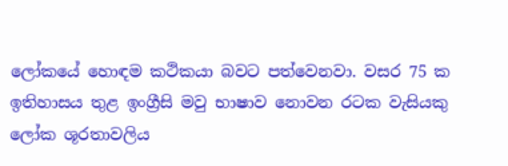ලෝකයේ හොඳම කථිකයා බවට පත්වෙනවා. වසර 75 ක ඉතිහාසය තුළ ඉංග්‍රීසි මවු භාෂාව නොවන රටක වැසියකු ලෝක ශූරතාවලිය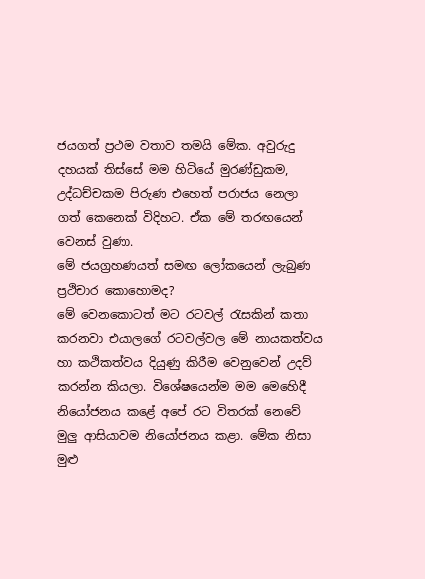ජයගත් ප්‍රථම වතාව තමයි මේක. අවුරුදු දහයක් තිස්සේ මම හිටියේ මුරණ්ඩුකම, උද්ධච්චකම පිරුණ එහෙත් පරාජය නෙලා ගත් කෙනෙක් විදිහට. ඒක මේ තරඟයෙන් වෙනස් වුණා.
මේ ජයග්‍රහණයත් සමඟ ලෝකයෙන් ලැබුණ ප්‍රථිචාර කොහොමද?
මේ වෙනකොටත් මට රටවල් රැසකින් කතා කරනවා එයාලගේ රටවල්වල මේ නායකත්වය හා කථිකත්වය දියුණු කිරීම වෙනුවෙන් උදව් කරන්න කියලා. විශේෂයෙන්ම මම මෙහෙිදී නියෝජනය කළේ අපේ රට විතරක් නෙවේ මුලු ආසියාවම නියෝජනය කළා. මේක නිසා මුළු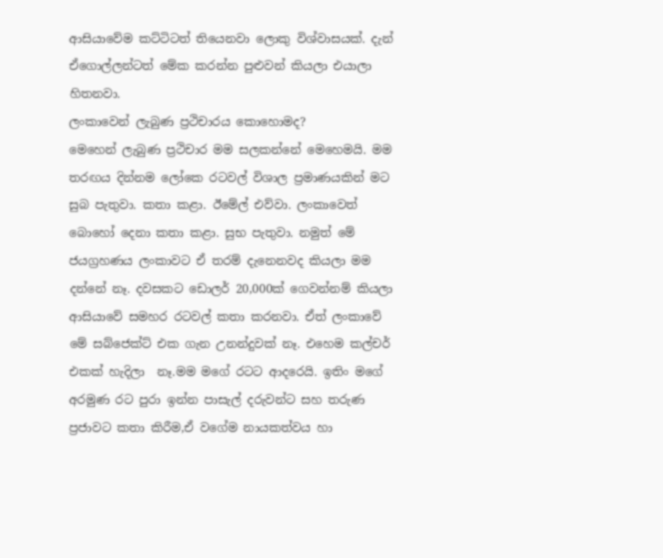ආසියාවේම කට්ටිටත් තියෙනවා ලොකු විශ්වාසයක්. දැන් ඒගොල්ලන්ටත් මේක කරන්න පුළුවන් කියලා එයාලා හිතනවා.
ලංකාවෙන් ලැබුණ ප්‍රථිචාරය කොහොමද?
මෙහෙන් ලැබුණ ප්‍රථිචාර මම සලකන්නේ මෙහෙමයි. මම තරඟය දින්නම ලෝකෙ රටවල් විශාල ප්‍රමාණයකින් මට සුබ පැතුවා. කතා කළා. ඊමේල් එව්වා. ලංකාවෙත් බොහෝ දෙනා කතා කළා. සුභ පැතුවා. නමුත් මේ ජයග්‍රහණය ලංකාවට ඒ තරම් දැනෙනවද කියලා මම දන්නේ නෑ. දවසකට ඩොලර් 20,000ක් ගෙවන්නම් කියලා ආසියාවේ සමහර රටවල් කතා කරනවා. ඒත් ලංකාවේ මේ සබ්ජෙක්ට් එක ගැන උනන්දුවක් නෑ. එහෙම කල්චර් එකක් හැදිලා  නෑ.මම මගේ රටට ආදරෙයි. ඉතිං මගේ අරමුණ රට පුරා ඉන්න පාසැල් දරුවන්ට සහ තරුණ ප්‍රජාවට කතා කිරීම,ඒ වගේම නායකත්වය හා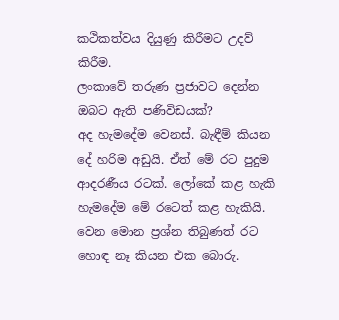කථිකත්වය දියුණු කිරීමට උදව් කිරීම.
ලංකාවේ තරුණ ප්‍රජාවට දෙන්න ඔබට ඇති පණිවිඩයක්?
අද හැමදේම වෙනස්. බැඳීම් කියන දේ හරිම අඩුයි. ඒත් මේ රට පුදුම ආදරණීය රටක්. ලෝකේ කළ හැකි හැමදේම මේ රටෙත් කළ හැකියි. වෙන මොන ප්‍රශ්න තිබුණත් රට හොඳ නෑ කියන එක බොරු.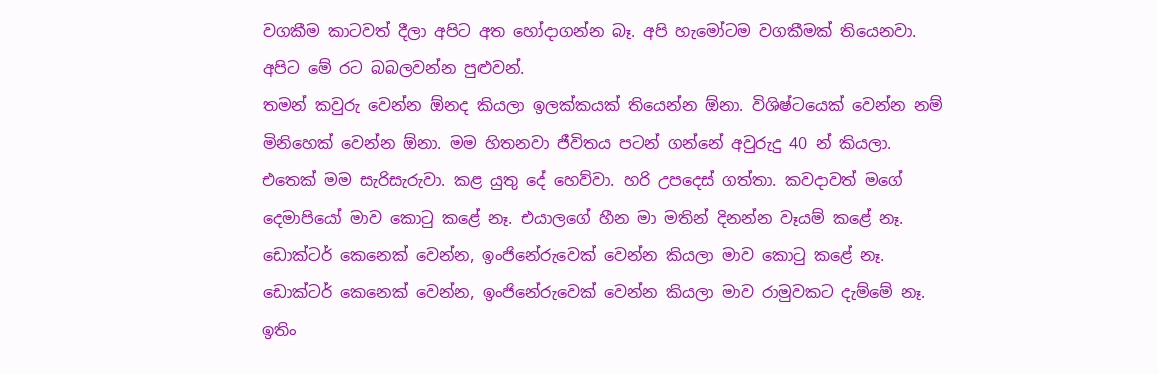වගකීම කාටවත් දීලා අපිට අත හෝදාගන්න බෑ. අපි හැමෝටම වගකීමක් තියෙනවා. අපිට මේ රට බබලවන්න පුළුවන්.
තමන් කවුරු වෙන්න ඕනද කියලා ඉලක්කයක් තියෙන්න ඕනා. විශිෂ්ටයෙක් වෙන්න නම් මිනිහෙක් වෙන්න ඕනා. මම හිතනවා ජීවිතය පටන් ගන්නේ අවුරුදු 40 න් කියලා. එතෙක් මම සැරිසැරුවා. කළ යුතු දේ හෙව්වා. හරි උපදෙස් ගත්තා. කවදාවත් මගේ දෙමාපියෝ මාව කොටු කළේ නෑ. එයාලගේ හීන මා මතින් දිනන්න වෑයම් කළේ නෑ. ඩොක්ටර් කෙනෙක් වෙන්න, ඉංජිනේරුවෙක් වෙන්න කියලා මාව කොටු කළේ නෑ. ඩොක්ටර් කෙනෙක් වෙන්න, ඉංජිනේරුවෙක් වෙන්න කියලා මාව රාමුවකට දැම්මේ නෑ. ඉතිං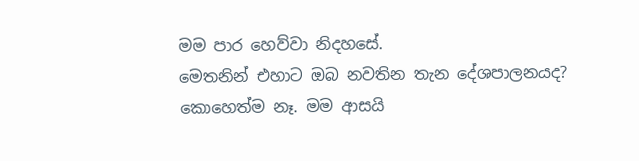මම පාර හෙව්වා නිදහසේ.
මෙතනින් එහාට ඔබ නවතින තැන දේශපාලනයද?
කොහෙත්ම නෑ. මම ආසයි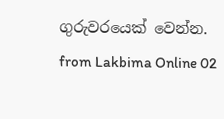ගුරුවරයෙක් වෙන්න.
from Lakbima Online 02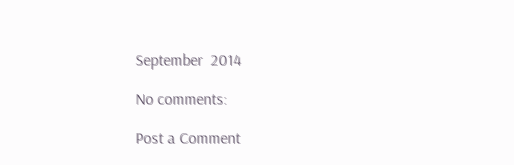September  2014

No comments:

Post a Comment